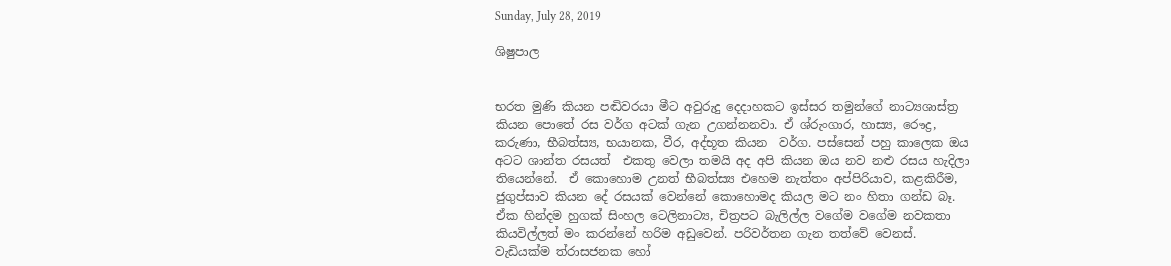Sunday, July 28, 2019

ශිෂුපාල


භරත මුණි කියන පඬිවරයා මීට අවුරුදු දෙදාහකට ඉස්සර තමුන්ගේ නාට්‍යශාස්ත්‍ර කියන පොතේ රස වර්ග අටක් ගැන උගන්නනවා. ඒ ශ්රුංගාර, හාස්‍ය, රෞද්‍ර, කරුණා, භීබත්ස්‍ය, භයානක, වීර, අද්භූත කියන  වර්ග. පස්සෙන් පහු කාලෙක ඔය අටට ශාන්ත රසයත්  එකතු වෙලා තමයි අද අපි කියන ඔය නව නළු රසය හැදිලා තියෙන්නේ.  ඒ කොහොම උනත් භීබත්ස්‍ය එහෙම නැත්තං අප්පිරියාව, කළකිරීම, ජුගුප්සාව කියන දේ රසයක් වෙන්නේ කොහොමද කියල මට නං හිතා ගන්ඩ බෑ. ඒක හින්දම හුගක් සිංහල ටෙලිනාට්‍ය, චිත්‍රපට බැලිල්ල වගේම වගේම නවකතා කියවිල්ලත් මං කරන්නේ හරිම අඩුවෙන්. පරිවර්තන ගැන තත්වේ වෙනස්. වැඩියක්ම ත්රාසජනක හෝ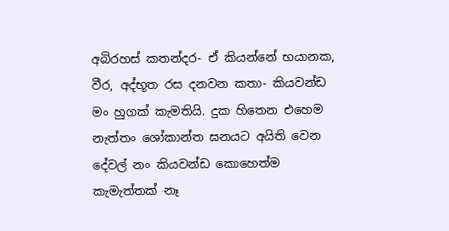අබිරහස් කතන්දර- ඒ කියන්නේ භයානක, වීර, අද්භූත රස දනවන කතා- කියවන්ඩ මං හුගක් කැමතියි. දුක හිතෙන එහෙම නැත්තං ශෝකාන්ත ඝනයට අයිති වෙන දේවල් නං කියවන්ඩ කොහෙත්ම කැමැත්තක් නෑ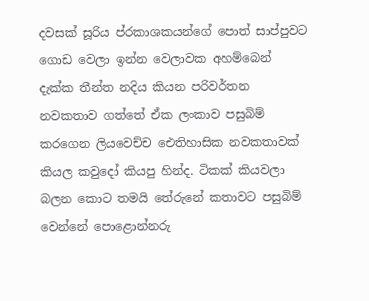දවසක් සූරිය ප්රකාශකයන්ගේ පොත් සාප්පුවට ගොඩ වෙලා ඉන්න වෙලාවක අහම්බෙන් දැක්ක තීන්ත නදිය කියන පරිවර්තන නවකතාව ගත්තේ ඒක ලංකාව පසුබිම් කරගෙන ලියවෙච්ච ඓතිහාසික නවකතාවක් කියල කවුදෝ කියපු හින්ද. ටිකක් කියවලා බලන කොට තමයි තේරුනේ කතාවට පසුබිම් වෙන්නේ පොළොන්නරු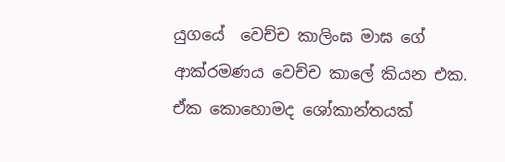යුගයේ  වෙච්ච කාලිංඝ මාඝ ගේ ආක්රමණය වෙච්ච කාලේ කියන එක. ඒක කොහොමද ශෝකාන්තයක්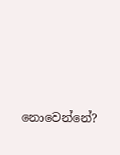නොවෙන්නේ?